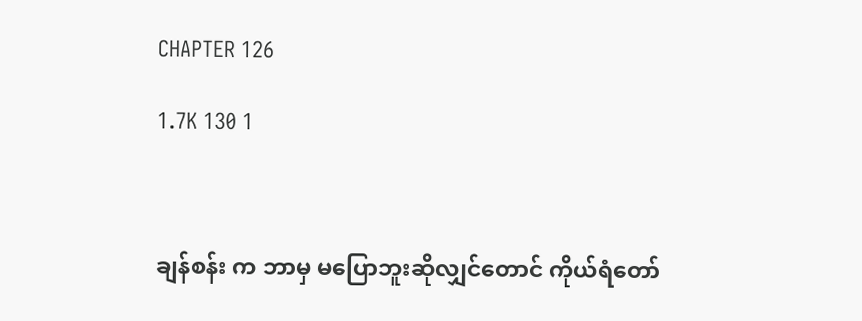CHAPTER 126

1.7K 130 1



ချန်စန်း က ဘာမှ မပြောဘူးဆိုလျှင်တောင် ကိုယ်ရံတော်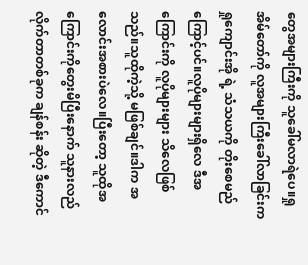တွေအများကြီးကို သူခေါ်မလာရဲပေ။ရှုအိမ်တော်ကို လူအများကြီးခေါ်လာခြင်းက ရှုကျောင်းအို ရဲ့ သံသယကို တိုးစေမည်ကြောင့်ပင်။လူပိုများများရှိလေ ဒီအကြောင်းကို လူပိုများများ သိလေဖြစ်သည်။သူထိုကဲ့သို့ မဖြစ်ချင်။ဒါက အလောင်းအစားပဲလေ။ပြီးတော့ သူထိုအကြောင်းကိုတွေးမိပြီးနောက် သူနားလည်လိုက်တာတစ်ခုက ချန်စန်း ဆိုတဲ့ ဒီကောင်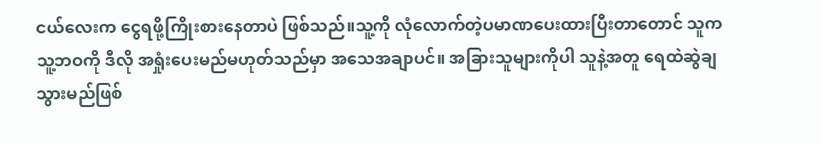ငယ်လေးက ငွေရဖို့ကြိုးစားနေတာပဲ ဖြစ်သည်။သူ့ကို လုံလောက်တဲ့ပမာဏပေးထားပြီးတာတောင် သူက သူ့ဘဝကို ဒီလို အရှုံးပေးမည်မဟုတ်သည်မှာ အသေအချာပင်။ အခြားသူများကိုပါ သူနဲ့အတူ ရေထဲဆွဲချသွားမည်ဖြစ်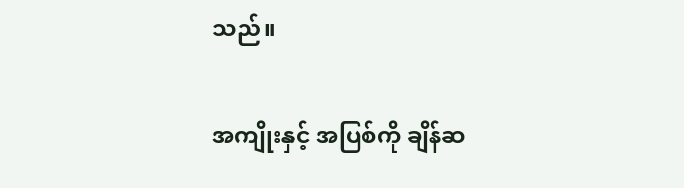သည်။

အကျိုးနှင့် အပြစ်ကို ချိန်ဆ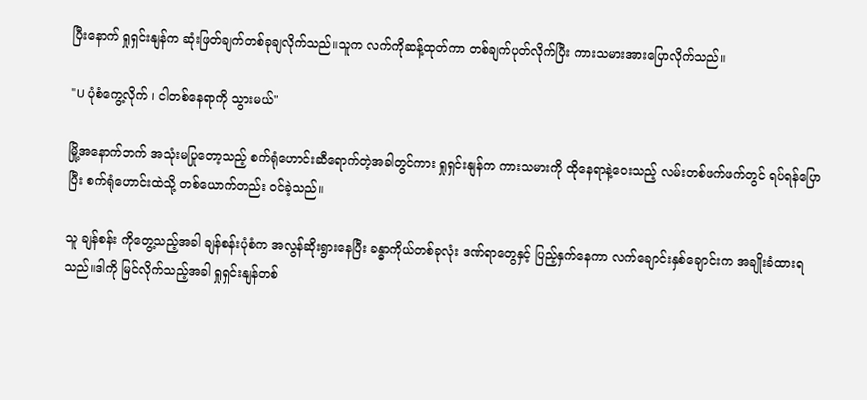ပြီးနောက် ရှုရှင်းနျန်က ဆုံးဖြတ်ချက်တစ်ခုချလိုက်သည်။သူက လက်ကိုဆန့်ထုတ်ကာ တစ်ချက်ပုတ်လိုက်ပြီး ကားသမားအားပြောလိုက်သည်။

"U ပုံစံကွေ့လိုက် ၊ ငါတစ်နေရာကို သွားမယ်"

မြို့အနောက်ဘက် အသုံးမပြုတော့သည့် စက်ရုံဟောင်းဆီရောက်တဲ့အခါတွင်ကား ရှုရှင်းနျန်က ကားသမားကို ထိုနေရာနဲ့ဝေးသည့် လမ်းတစ်ဖက်ဖက်တွင် ရပ်ရန်ပြောပြီး စက်ရုံဟောင်းထဲသို့ တစ်ယောက်တည်း ဝင်ခဲ့သည်။

သူ ချန်စန်း ကိုတွေ့သည့်အခါ ချန်စန်းပုံစံက အလွန်ဆိုးရွားနေပြီး ခန္ဓာကိုယ်တစ်ခုလုံး ဒဏ်ရာတွေနှင့် ပြည့်နှက်နေကာ လက်ချောင်းနှစ်ချောင်းက အချိုးခံထားရသည်။ဒါကို မြင်လိုက်သည့်အခါ ရှုရှင်းနျန်တစ်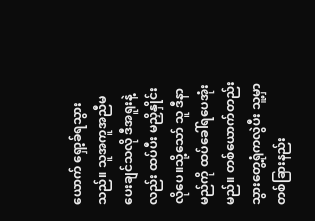ယောက် ရှော့ခ်ရသွားသည်။ သူအကူအညီမပေးချင်သလို ဒီအရူးနဲ့လည်း ထပ်ပီး မညှိနှိုင်းလိုပေ။သို့သော် သူ ဒီနာမည်ကို ထပ်ခေါ်ရပေအုံးမည်။ တစ်ယောက်တည်းသွားတွေ့ရုံကလွဲပီး သူ့မှာတစ်ခြားနည်း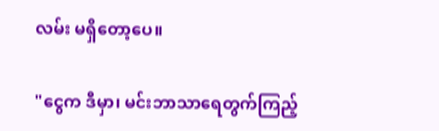လမ်း မရှိတော့ပေ။

"ငွေက ဒီမှာ၊ မင်းဘာသာရေတွက်ကြည့်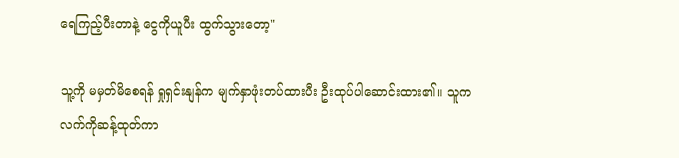ရေကြည့်ပီးတာနဲ့ ငွေကိုယူပီး ထွက်သွားတော့"

သူ့ကို မမှတ်မိစေရန် ရှုရှင်းနျန်က မျက်နှာဖုံးတပ်ထားပီး ဦးထုပ်ပါဆောင်းထား၏။ သူက လက်ကိုဆန့်ထုတ်ကာ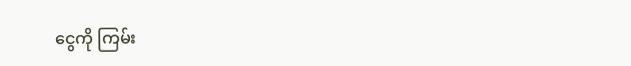ငွေကို ကြမ်း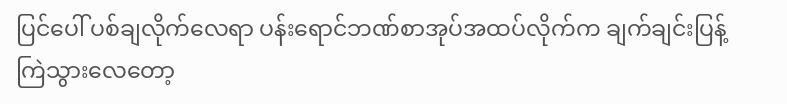ပြင်ပေါ် ပစ်ချလိုက်လေရာ ပန်းရောင်ဘဏ်စာအုပ်အထပ်လိုက်က ချက်ချင်းပြန့်ကြဲသွားလေတော့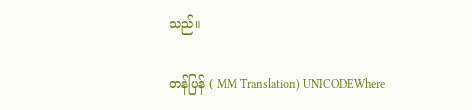သည်။

တန်ပြန် ( MM Translation) UNICODEWhere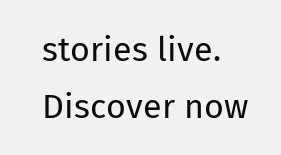stories live. Discover now